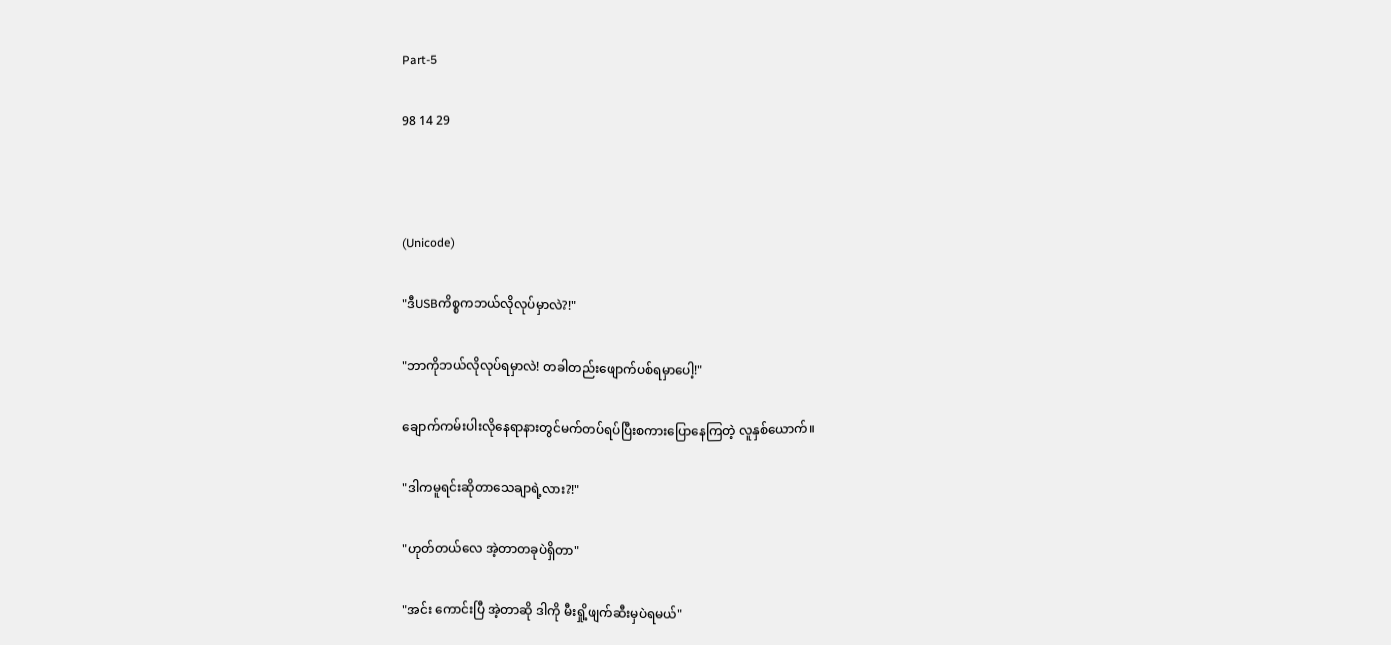Part-5

98 14 29



(Unicode)

"ဒီUSBကိစ္စကဘယ်လိုလုပ်မှာလဲ?!"

"ဘာကိုဘယ်လိုလုပ်ရမှာလဲ! တခါတည်းဖျောက်ပစ်ရမှာပေါ့!"

ချောက်ကမ်းပါးလိုနေရာနားတွင်မက်တပ်ရပ်ပြီးစကားပြောနေကြတဲ့ လူနှစ်ယောက်။

"ဒါကမူရင်းဆိုတာသေချာရဲ့လား?!"

"ဟုတ်တယ်လေ အဲ့တာတခုပဲရှိတာ"

"အင်း ကောင်းပြီ အဲ့တာဆို ဒါကို မီးရှို့ဖျက်ဆီးမှပဲရမယ်"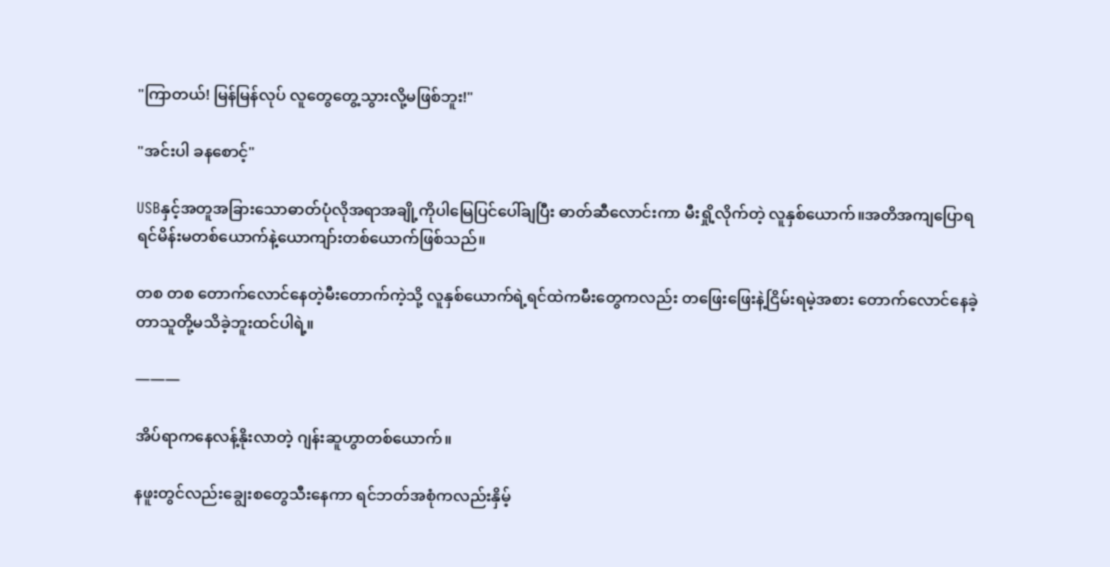"ကြာတယ်! မြန်မြန်လုပ် လူတွေတွေ့သွားလို့မဖြစ်ဘူး!"

"အင်းပါ ခနစောင့်"

USBနှင့်အတူအခြားသောဓာတ်ပုံလိုအရာအချို့ကိုပါမြေပြင်ပေါ်ချပြီး ဓာတ်ဆီလောင်းကာ မီးရှို့လိုက်တဲ့ လူနှစ်ယောက်။အတိအကျပြောရရင်မိန်းမတစ်ယောက်နဲ့ယောကျာ်းတစ်ယောက်ဖြစ်သည်။

တစ တစ တောက်လောင်နေတဲ့မီးတောက်ကဲ့သို့ လူနှစ်ယောက်ရဲ့ရင်ထဲကမီးတွေကလည်း တဖြေးဖြေးနဲ့ငြိမ်းရမဲ့အစား တောက်လောင်နေခဲ့တာသူတို့မသိခဲ့ဘူးထင်ပါရဲ့။

———

အိပ်ရာကနေလန့်နိုးလာတဲ့ ဂျန်းဆူဟွာတစ်ယောက်။

နဖူးတွင်လည်းချွေးစတွေသီးနေကာ ရင်ဘတ်အစုံကလည်းနှိမ့်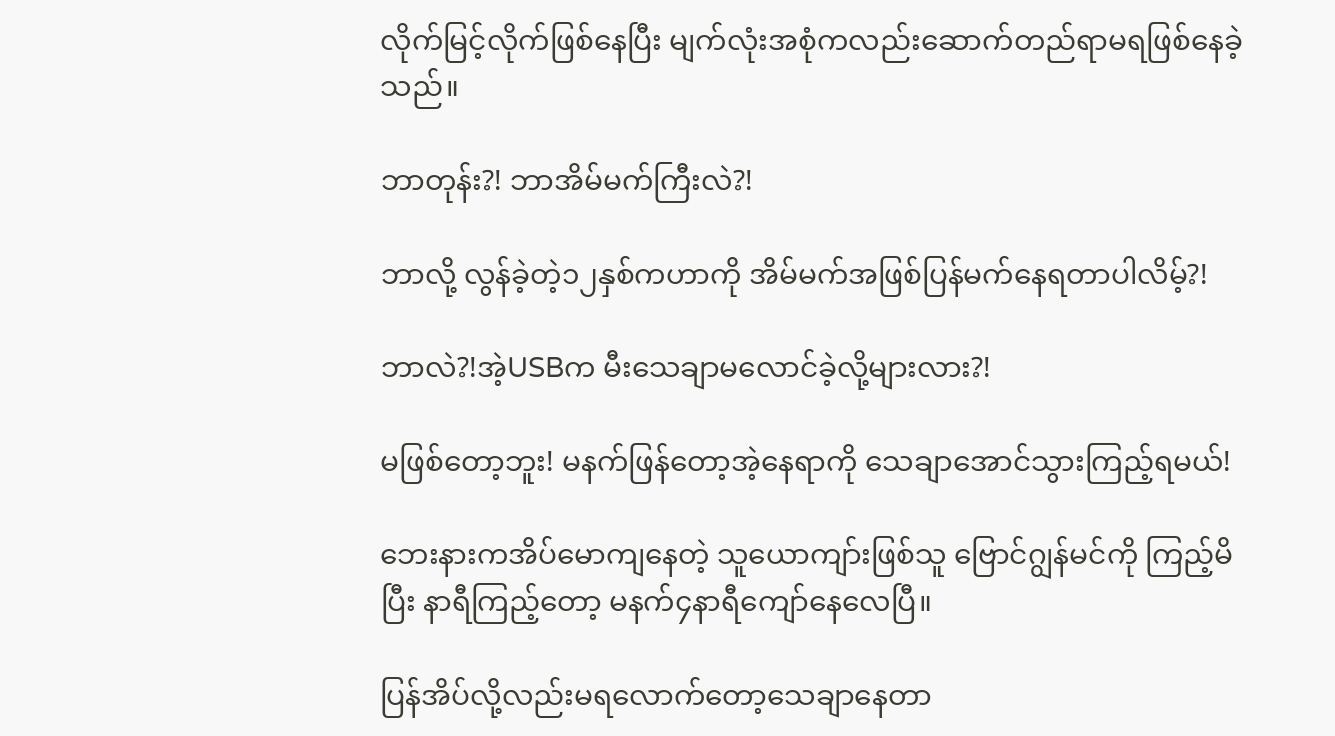လိုက်မြင့်လိုက်ဖြစ်နေပြီး မျက်လုံးအစုံကလည်းဆောက်တည်ရာမရဖြစ်နေခဲ့သည်။

ဘာတုန်း?! ဘာအိမ်မက်ကြီးလဲ?!

ဘာလို့ လွန်ခဲ့တဲ့၁၂နှစ်ကဟာကို အိမ်မက်အဖြစ်ပြန်မက်နေရတာပါလိမ့်?!

ဘာလဲ?!အဲ့USBက မီးသေချာမလောင်ခဲ့လို့များလား?!

မဖြစ်တော့ဘူး! မနက်ဖြန်တော့အဲ့နေရာကို သေချာအောင်သွားကြည့်ရမယ်!

ဘေးနားကအိပ်မောကျနေတဲ့ သူယောကျာ်းဖြစ်သူ ဗြောင်ဂျွန်မင်ကို ကြည့်မိပြီး နာရီကြည့်တော့ မနက်၄နာရီကျော်နေလေပြီ။

ပြန်အိပ်လို့လည်းမရလောက်တော့သေချာနေတာ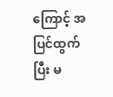ကြောင့် အပြင်ထွက်ပြီး မ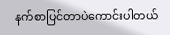နက်စာပြင်တာပဲကောင်းပါတယ်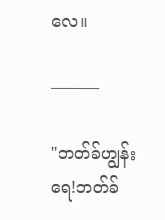လေ။

———

"ဘတ်ခ်ဟျွန်းရေ!ဘတ်ခ်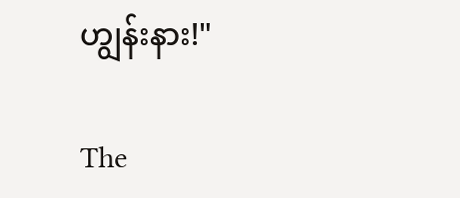ဟျွန်းနား!"

The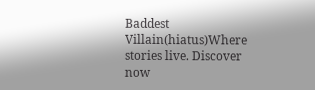Baddest Villain(hiatus)Where stories live. Discover now